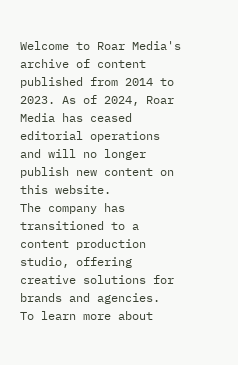Welcome to Roar Media's archive of content published from 2014 to 2023. As of 2024, Roar Media has ceased editorial operations and will no longer publish new content on this website.
The company has transitioned to a content production studio, offering creative solutions for brands and agencies.
To learn more about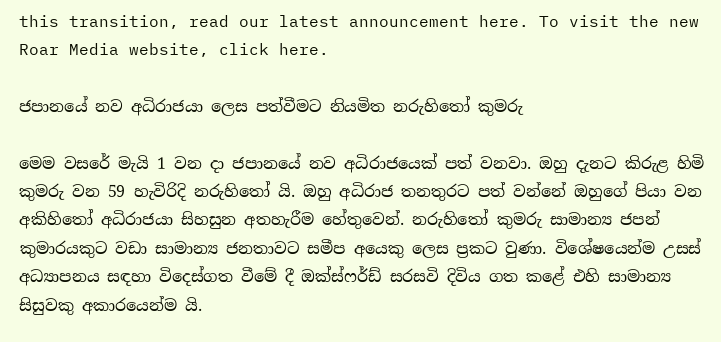this transition, read our latest announcement here. To visit the new Roar Media website, click here.

ජපානයේ නව අධිරාජයා ලෙස පත්වීමට නියමිත නරුහිතෝ කුමරු

මෙම වසරේ මැයි 1 වන දා ජපානයේ නව අධිරාජයෙක් පත් වනවා. ඔහු දැනට කිරුළ හිමි කුමරු වන 59 හැවිරිදි නරුහිතෝ යි. ඔහු අධිරාජ තනතුරට පත් වන්නේ ඔහුගේ පියා වන අකිහිතෝ අධිරාජයා සිහසුන අතහැරීම හේතුවෙන්. නරුහිතෝ කුමරු සාමාන්‍ය ජපන් කුමාරයකුට වඩා සාමාන්‍ය ජනතාවට සමීප අයෙකු ලෙස ප්‍රකට වුණා. විශේෂයෙන්ම උසස් අධ්‍යාපනය සඳහා විදෙස්ගත වීමේ දී ඔක්ස්ෆර්ඩ් සරසවි දිවිය ගත කළේ එහි සාමාන්‍ය සිසුවකු අකාරයෙන්ම යි.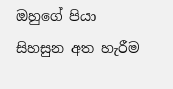ඔහුගේ පියා සිහසුන අත හැරීම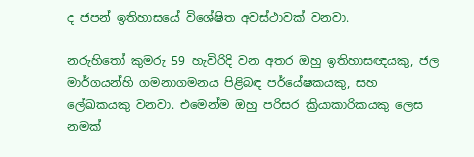ද ජපන් ඉතිහාසයේ විශේෂිත අවස්ථාවක් වනවා.

නරුහිතෝ කුමරු 59 හැවිරිදි වන අතර ඔහු ඉතිහාසඥයකු, ජල මාර්ගයන්හි ගමනාගමනය පිළිබඳ පර්යේෂකයකු, සහ ලේඛකයකු වනවා. එමෙන්ම ඔහු පරිසර ක්‍රියාකාරිකයකු ලෙස නමක්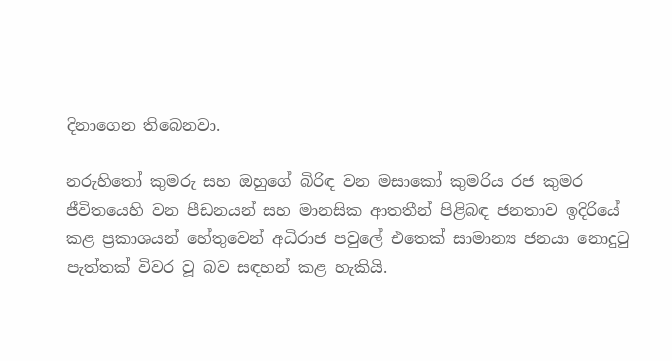දිනාගෙන තිබෙනවා.

නරුහිතෝ කුමරු සහ ඔහුගේ බිරිඳ වන මසාකෝ කුමරිය රජ කුමර ජීවිතයෙහි වන පීඩනයන් සහ මානසික ආතතීන් පිළිබඳ ජනතාව ඉදිරියේ කළ ප්‍රකාශයන් හේතුවෙන් අධිරාජ පවුලේ එතෙක් සාමාන්‍ය ජනයා නොදුටු පැත්තක් විවර වූ බව සඳහන් කළ හැකියි.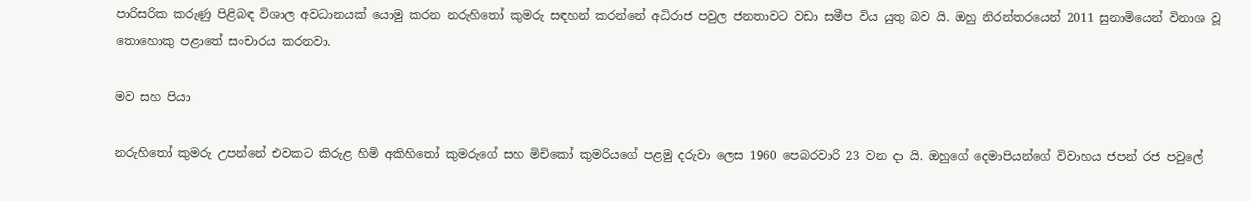පාරිසරික කරුණු පිළිබඳ විශාල අවධානයක් යොමු කරන නරුහිතෝ කුමරු සඳහන් කරන්නේ අධිරාජ පවුල ජනතාවට වඩා සමීප විය යුතු බව යි. ඔහු නිරන්තරයෙන් 2011 සුනාමියෙන් විනාශ වූ තොහොකු පළාතේ සංචාරය කරනවා.

මව සහ පියා

නරුහිතෝ කුමරු උපන්නේ එවකට කිරුළ හිමි අකිහිතෝ කුමරුගේ සහ මිචිකෝ කුමරියගේ පළමු දරුවා ලෙස 1960 පෙබරවාරි 23 වන දා යි. ඔහුගේ දෙමාපියන්ගේ විවාහය ජපන් රජ පවුලේ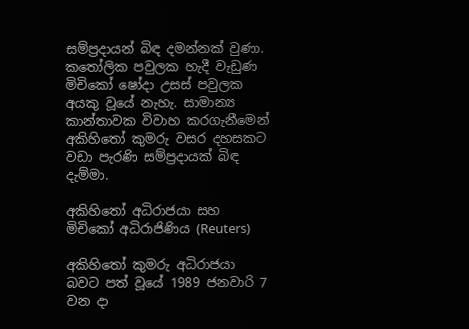සම්ප්‍රදායන් බිඳ දමන්නක් වුණා. කතෝලික පවුලක හැදී වැඩුණ මිචිකෝ ෂෝදා උසස් පවුලක අයකු වූයේ නැහැ. සාමාන්‍ය කාන්තාවක විවාහ කරගැනීමෙන් අකිහිතෝ කුමරු වසර දහසකට වඩා පැරණි සම්ප්‍රදායක් බිඳ දැම්මා.

අකිහිතෝ අධිරාජයා සහ මිචිකෝ අධිරාජිණිය (Reuters)

අකිහිතෝ කුමරු අධිරාජයා බවට පත් වූයේ 1989 ජනවාරි 7 වන දා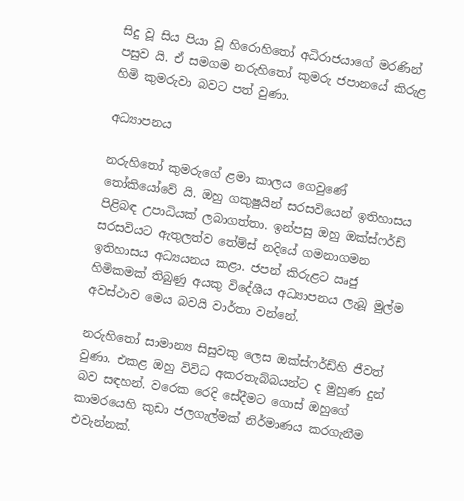සිදු වූ සිය පියා වූ හිරොහිතෝ අධිරාජයාගේ මරණින් පසුව යි. ඒ සමගම නරුහිතෝ කුමරු ජපානයේ කිරුළ හිමි කුමරුවා බවට පත් වුණා.

අධ්‍යාපනය

නරුහිතෝ කුමරුගේ ළමා කාලය ගෙවුණේ තෝකියෝවේ යි. ඔහු ගකුෂුයින් සරසවියෙන් ඉතිහාසය පිළිබඳ උපාධියක් ලබාගත්තා. ඉන්පසු ඔහු ඔක්ස්ෆර්ඩ් සරසවියට ඇතුලත්ව තේම්ස් නදියේ ගමනාගමන ඉතිහාසය අධ්‍යයනය කළා. ජපන් කිරුළට ඍජු හිමිකමක් තිබුණු අයකු විදේශීය අධ්‍යාපනය ලැබූ මුල්ම අවස්ථාව මෙය බවයි වාර්තා වන්නේ.

නරුහිතෝ සාමාන්‍ය සිසුවකු ලෙස ඔක්ස්ෆර්ඩ්හි ජීවත් වුණා. එකළ ඔහු විවිධ අකරතැබ්බයන්ට ද මුහුණ දුන් බව සඳහන්. වරෙක රෙදි සේදීමට ගොස් ඔහුගේ කාමරයෙහි කුඩා ජලගැල්මක් නිර්මාණය කරගැනීම එවැන්නක්.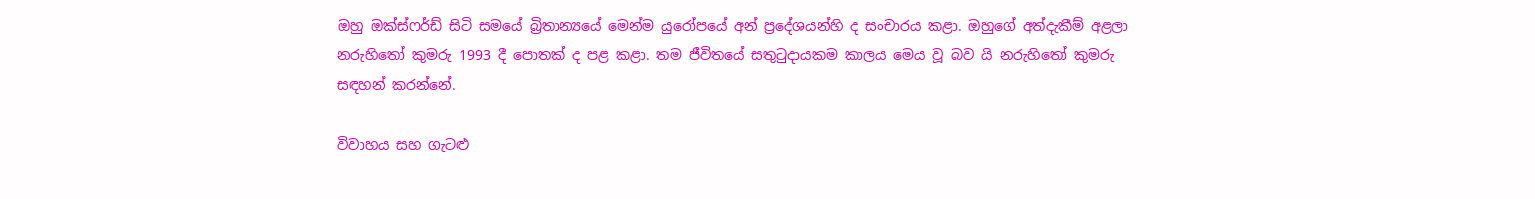ඔහු ඔක්ස්ෆර්ඩ් සිටි සමයේ බ්‍රිතාන්‍යයේ මෙන්ම යුරෝපයේ අන් ප්‍රදේශයන්හි ද සංචාරය කළා. ඔහුගේ අත්දැකීම් අළලා නරුහිතෝ කුමරු 1993 දී පොතක් ද පළ කළා. තම ජීවිතයේ සතුටුදායකම කාලය මෙය වූ බව යි නරුහිතෝ කුමරු සඳහන් කරන්නේ.

විවාහය සහ ගැටළු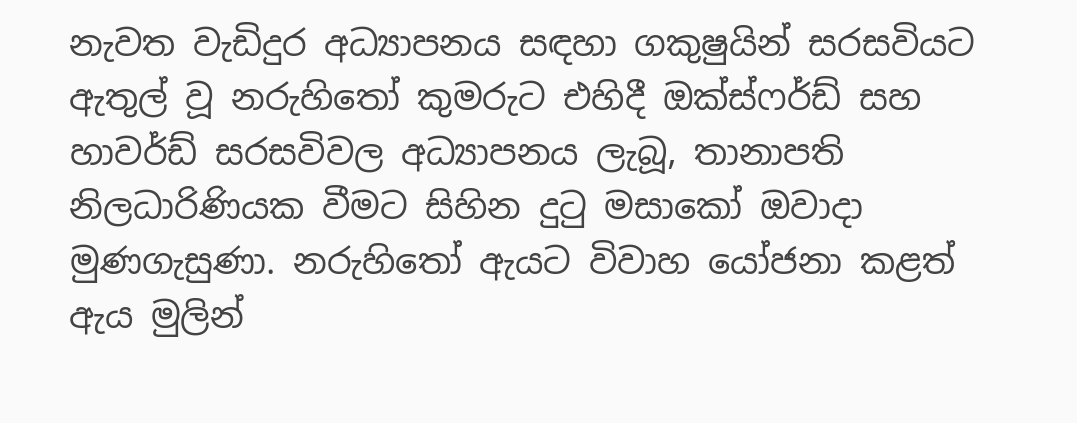නැවත වැඩිදුර අධ්‍යාපනය සඳහා ගකුෂුයින් සරසවියට ඇතුල් වූ නරුහිතෝ කුමරුට එහිදී ඔක්ස්ෆර්ඩ් සහ හාවර්ඩ් සරසවිවල අධ්‍යාපනය ලැබූ, තානාපති නිලධාරිණියක වීමට සිහින දුටු මසාකෝ ඔවාදා මුණගැසුණා. නරුහිතෝ ඇයට විවාහ යෝජනා කළත් ඇය මුලින්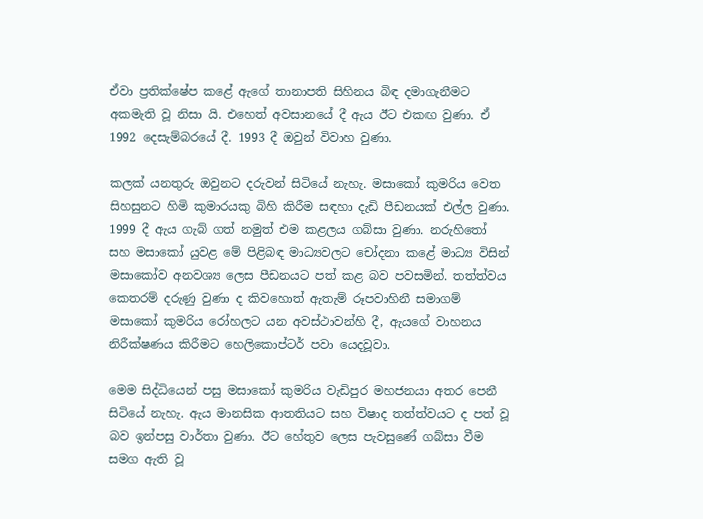ඒවා ප්‍රතික්ෂේප කළේ ඇගේ තානාපති සිහිනය බිඳ දමාගැනීමට අකමැති වූ නිසා යි. එහෙත් අවසානයේ දී ඇය ඊට එකඟ වුණා. ඒ 1992 දෙසැම්බරයේ දී. 1993 දී ඔවුන් විවාහ වුණා.

කලක් යනතුරු ඔවුනට දරුවන් සිටියේ නැහැ. මසාකෝ කුමරිය වෙත සිහසුනට හිමි කුමාරයකු බිහි කිරීම සඳහා දැඩි පීඩනයක් එල්ල වුණා. 1999 දී ඇය ගැබ් ගත් නමුත් එම කළලය ගබ්සා වුණා. නරුහිතෝ සහ මසාකෝ යුවළ මේ පිළිබඳ මාධ්‍යවලට චෝදනා කළේ මාධ්‍ය විසින් මසාකෝව අනවශ්‍ය ලෙස පීඩනයට පත් කළ බව පවසමින්. තත්ත්වය කෙතරම් දරුණු වුණා ද කිවහොත් ඇතැම් රූපවාහිනී සමාගම් මසාකෝ කුමරිය රෝහලට යන අවස්ථාවන්හි දී, ඇයගේ වාහනය නිරීක්ෂණය කිරීමට හෙලිකොප්ටර් පවා යෙදවූවා.

මෙම සිද්ධියෙන් පසු මසාකෝ කුමරිය වැඩිපුර මහජනයා අතර පෙනී සිටියේ නැහැ. ඇය මානසික ආතතියට සහ විෂාද තත්ත්වයට ද පත් වූ බව ඉන්පසු වාර්තා වුණා. ඊට හේතුව ලෙස පැවසුණේ ගබ්සා වීම සමග ඇති වූ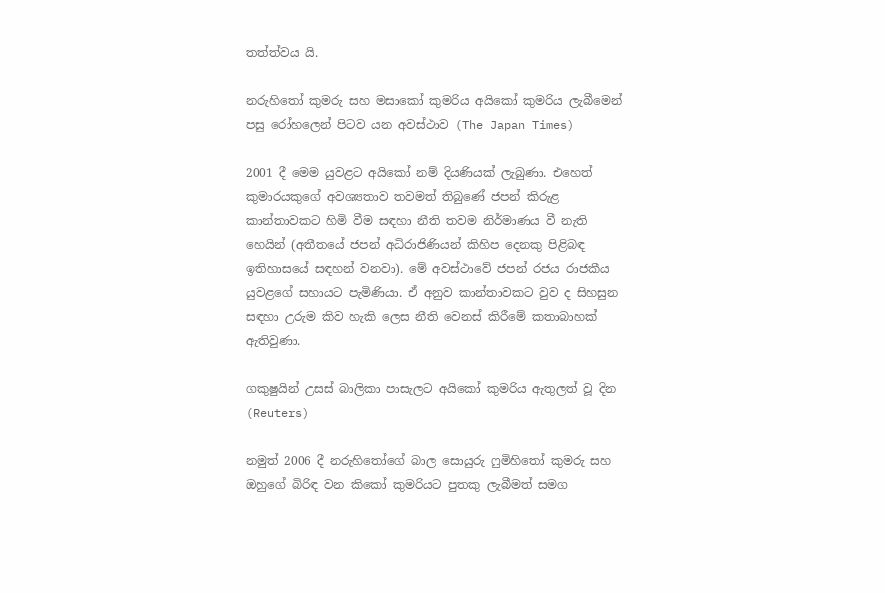තත්ත්වය යි.

නරුහිතෝ කුමරු සහ මසාකෝ කුමරිය අයිකෝ කුමරිය ලැබීමෙන් පසු රෝහලෙන් පිටව යන අවස්ථාව (The Japan Times)

2001 දී මෙම යුවළට අයිකෝ නම් දියණියක් ලැබුණා. එහෙත් කුමාරයකුගේ අවශ්‍යතාව තවමත් තිබුණේ ජපන් කිරුළ කාන්තාවකට හිමි වීම සඳහා නීති තවම නිර්මාණය වී නැති හෙයින් (අතීතයේ ජපන් අධිරාජිණියන් කිහිප දෙනකු පිළිබඳ ඉතිහාසයේ සඳහන් වනවා). මේ අවස්ථාවේ ජපන් රජය රාජකීය යුවළගේ සහායට පැමිණියා. ඒ අනුව කාන්තාවකට වුව ද සිහසුන සඳහා උරුම කිව හැකි ලෙස නීති වෙනස් කිරීමේ කතාබාහක් ඇතිවුණා.

ගකුෂුයින් උසස් බාලිකා පාසැලට අයිකෝ කුමරිය ඇතුලත් වූ දින (Reuters)

නමුත් 2006 දී නරුහිතෝගේ බාල සොයුරු ෆුමිහිතෝ කුමරු සහ ඔහුගේ බිරිඳ වන කිකෝ කුමරියට පුතකු ලැබීමත් සමග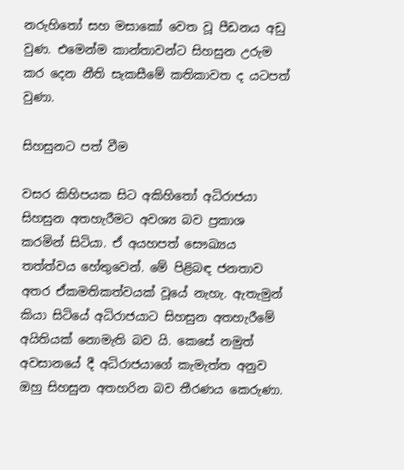නරුහිතෝ සහ මසාකෝ වෙත වූ පීඩනය අඩු වුණ. එමෙන්ම කාන්තාවන්ට සිහසුන උරුම කර දෙන නීති සැකසීමේ කතිකාවත ද යටපත් වුණා.

සිහසුනට පත් වීම

වසර කිහිපයක සිට අකිහිතෝ අධිරාජයා සිහසුන අතහැරීමට අවශ්‍ය බව ප්‍රකාශ කරමින් සිටියා. ඒ අයහපත් සෞඛ්‍යය තත්ත්වය හේතුවෙන්. මේ පිළිබඳ ජනතාව අතර ඒකමතිකත්වයක් වූයේ නැහැ. ඇතැමුන් කියා සිටියේ අධිරාජයාට සිහසුන අතහැරීමේ අයිතියක් නොමැති බව යි. කෙසේ නමුත් අවසානයේ දී අධිරාජයාගේ කැමැත්ත අනුව ඔහු සිහසුන අතහරින බව තීරණය කෙරුණා.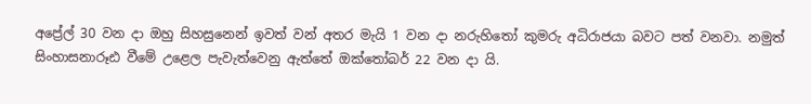අප්‍රේල් 30 වන දා ඔහු සිහසුනෙන් ඉවත් වන් අතර මැයි 1 වන දා නරුහිතෝ කුමරු අධිරාජයා බවට පත් වනවා. නමුත් සිංහාසනාරූඪ වීමේ උළෙල පැවැත්වෙනු ඇත්තේ ඔක්තෝබර් 22 වන දා යි.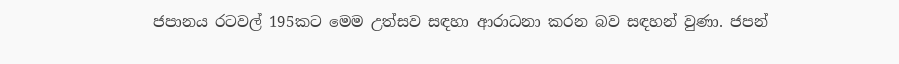ජපානය රටවල් 195කට මෙම උත්සව සඳහා ආරාධනා කරන බව සඳහන් වුණා. ජපන්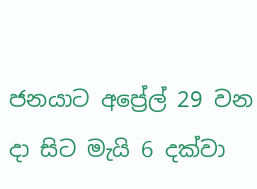ජනයාට අප්‍රේල් 29 වන දා සිට මැයි 6 දක්වා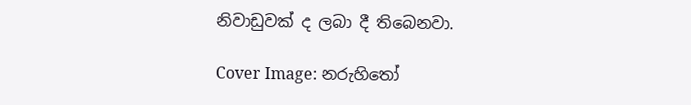නිවාඩුවක් ද ලබා දී තිබෙනවා.

Cover Image: නරුහිතෝ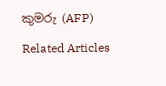කුමරු (AFP)

Related Articles